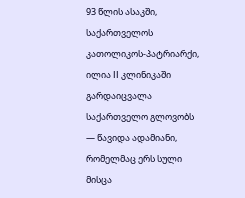93 წლის ასაკში, საქართველოს კათოლიკოს-პატრიარქი, ილია II კლინიკაში გარდაიცვალა
საქართველო გლოვობს — წავიდა ადამიანი, რომელმაც ერს სული მისცა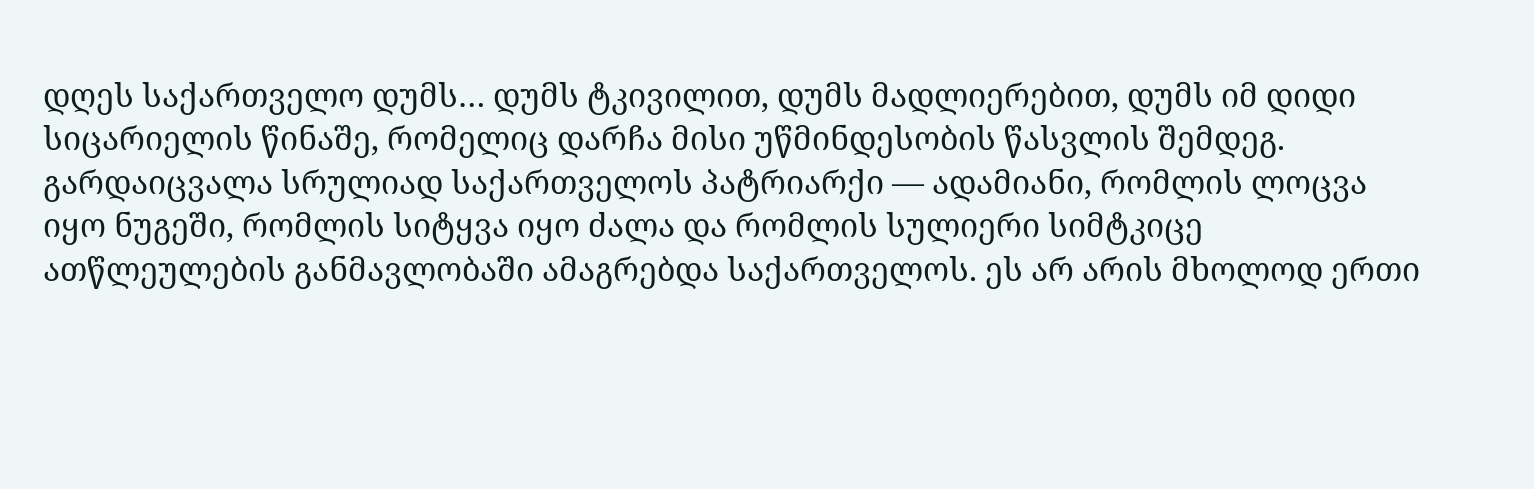დღეს საქართველო დუმს… დუმს ტკივილით, დუმს მადლიერებით, დუმს იმ დიდი სიცარიელის წინაშე, რომელიც დარჩა მისი უწმინდესობის წასვლის შემდეგ. გარდაიცვალა სრულიად საქართველოს პატრიარქი — ადამიანი, რომლის ლოცვა იყო ნუგეში, რომლის სიტყვა იყო ძალა და რომლის სულიერი სიმტკიცე ათწლეულების განმავლობაში ამაგრებდა საქართველოს. ეს არ არის მხოლოდ ერთი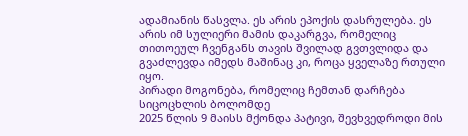ადამიანის წასვლა. ეს არის ეპოქის დასრულება. ეს არის იმ სულიერი მამის დაკარგვა, რომელიც თითოეულ ჩვენგანს თავის შვილად გვთვლიდა და გვაძლევდა იმედს მაშინაც კი, როცა ყველაზე რთული იყო.
პირადი მოგონება, რომელიც ჩემთან დარჩება სიცოცხლის ბოლომდე
2025 წლის 9 მაისს მქონდა პატივი, შევხვედროდი მის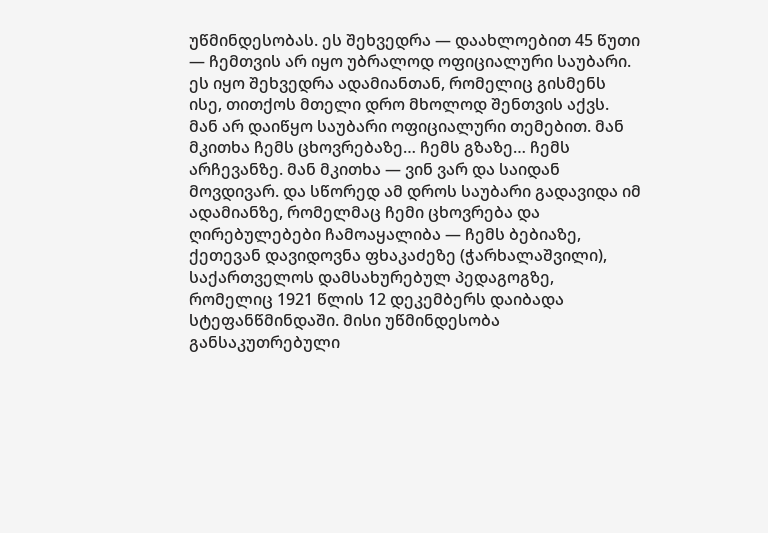უწმინდესობას. ეს შეხვედრა — დაახლოებით 45 წუთი — ჩემთვის არ იყო უბრალოდ ოფიციალური საუბარი. ეს იყო შეხვედრა ადამიანთან, რომელიც გისმენს ისე, თითქოს მთელი დრო მხოლოდ შენთვის აქვს. მან არ დაიწყო საუბარი ოფიციალური თემებით. მან მკითხა ჩემს ცხოვრებაზე… ჩემს გზაზე… ჩემს არჩევანზე. მან მკითხა — ვინ ვარ და საიდან მოვდივარ. და სწორედ ამ დროს საუბარი გადავიდა იმ ადამიანზე, რომელმაც ჩემი ცხოვრება და ღირებულებები ჩამოაყალიბა — ჩემს ბებიაზე, ქეთევან დავიდოვნა ფხაკაძეზე (ჭარხალაშვილი), საქართველოს დამსახურებულ პედაგოგზე, რომელიც 1921 წლის 12 დეკემბერს დაიბადა სტეფანწმინდაში. მისი უწმინდესობა განსაკუთრებული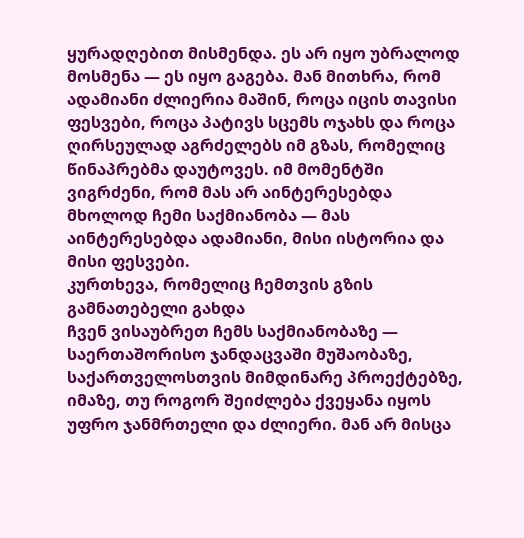ყურადღებით მისმენდა. ეს არ იყო უბრალოდ მოსმენა — ეს იყო გაგება. მან მითხრა, რომ ადამიანი ძლიერია მაშინ, როცა იცის თავისი ფესვები, როცა პატივს სცემს ოჯახს და როცა ღირსეულად აგრძელებს იმ გზას, რომელიც წინაპრებმა დაუტოვეს. იმ მომენტში ვიგრძენი, რომ მას არ აინტერესებდა მხოლოდ ჩემი საქმიანობა — მას აინტერესებდა ადამიანი, მისი ისტორია და მისი ფესვები.
კურთხევა, რომელიც ჩემთვის გზის გამნათებელი გახდა
ჩვენ ვისაუბრეთ ჩემს საქმიანობაზე — საერთაშორისო ჯანდაცვაში მუშაობაზე, საქართველოსთვის მიმდინარე პროექტებზე, იმაზე, თუ როგორ შეიძლება ქვეყანა იყოს უფრო ჯანმრთელი და ძლიერი. მან არ მისცა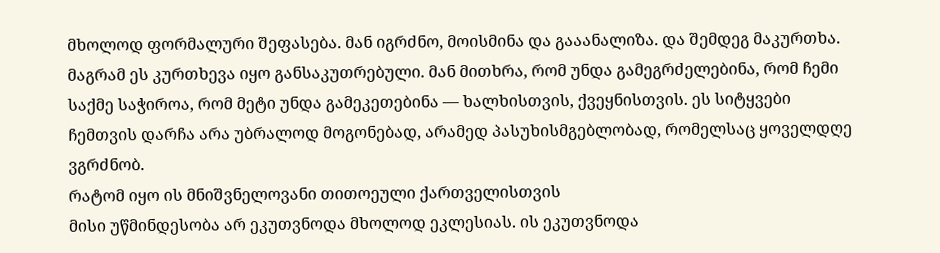მხოლოდ ფორმალური შეფასება. მან იგრძნო, მოისმინა და გააანალიზა. და შემდეგ მაკურთხა. მაგრამ ეს კურთხევა იყო განსაკუთრებული. მან მითხრა, რომ უნდა გამეგრძელებინა, რომ ჩემი საქმე საჭიროა, რომ მეტი უნდა გამეკეთებინა — ხალხისთვის, ქვეყნისთვის. ეს სიტყვები ჩემთვის დარჩა არა უბრალოდ მოგონებად, არამედ პასუხისმგებლობად, რომელსაც ყოველდღე ვგრძნობ.
რატომ იყო ის მნიშვნელოვანი თითოეული ქართველისთვის
მისი უწმინდესობა არ ეკუთვნოდა მხოლოდ ეკლესიას. ის ეკუთვნოდა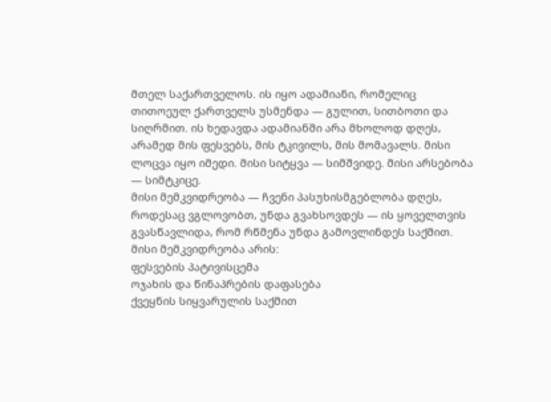მთელ საქართველოს. ის იყო ადამიანი, რომელიც თითოეულ ქართველს უსმენდა — გულით, სითბოთი და სიღრმით. ის ხედავდა ადამიანში არა მხოლოდ დღეს, არამედ მის ფესვებს, მის ტკივილს, მის მომავალს. მისი ლოცვა იყო იმედი. მისი სიტყვა — სიმშვიდე. მისი არსებობა — სიმტკიცე.
მისი მემკვიდრეობა — ჩვენი პასუხისმგებლობა დღეს, როდესაც ვგლოვობთ, უნდა გვახსოვდეს — ის ყოველთვის გვასწავლიდა, რომ რწმენა უნდა გამოვლინდეს საქმით.
მისი მემკვიდრეობა არის:
ფესვების პატივისცემა
ოჯახის და წინაპრების დაფასება
ქვეყნის სიყვარულის საქმით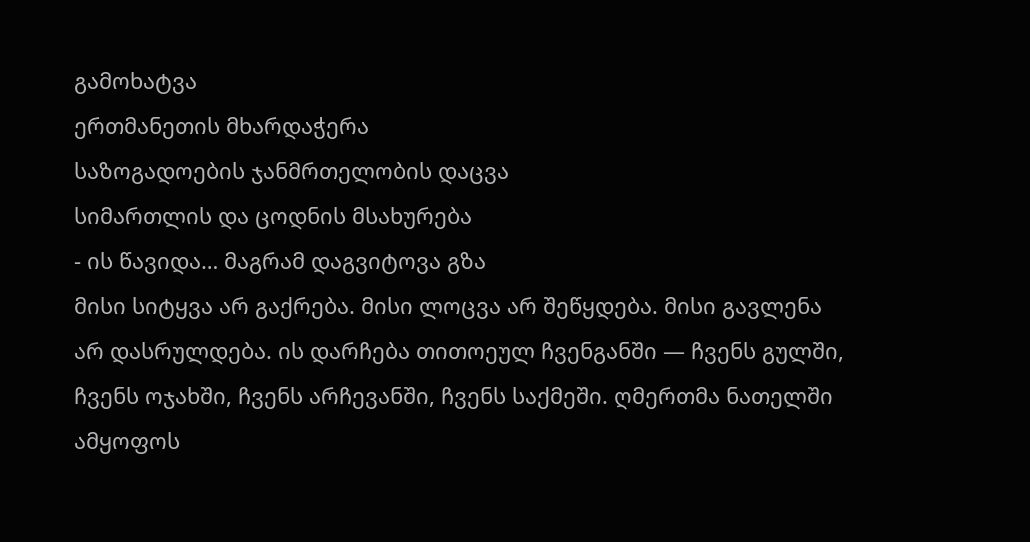გამოხატვა
ერთმანეთის მხარდაჭერა
საზოგადოების ჯანმრთელობის დაცვა
სიმართლის და ცოდნის მსახურება
- ის წავიდა… მაგრამ დაგვიტოვა გზა
მისი სიტყვა არ გაქრება. მისი ლოცვა არ შეწყდება. მისი გავლენა არ დასრულდება. ის დარჩება თითოეულ ჩვენგანში — ჩვენს გულში, ჩვენს ოჯახში, ჩვენს არჩევანში, ჩვენს საქმეში. ღმერთმა ნათელში ამყოფოს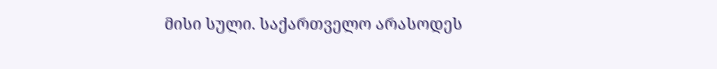მისი სული. საქართველო არასოდეს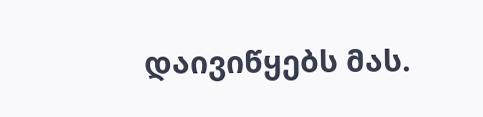დაივიწყებს მას.